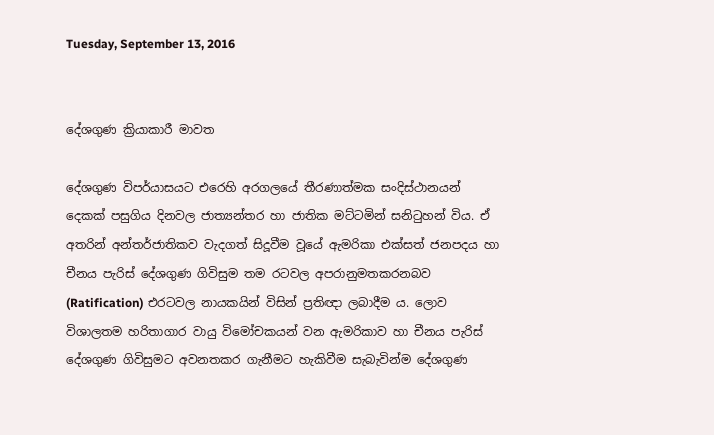Tuesday, September 13, 2016


දේශගුණ ක්‍රියාකාරී මාවත

දේශගුණ විපර්යාසයට එරෙහි අරගලයේ තීරණාත්මක සංදිස්ථානයන් දෙකක් පසුගිය දිනවල ජාත්‍යන්තර හා ජාතික මට්ටමින් සනිටුහන් විය. ඒ අතරින් අන්තර්ජාතිකව වැදගත් සිදූවීම වූයේ ඇමරිකා එක්සත් ජනපදය හා චීනය පැරිස් දේශගුණ ගිවිසුම තම රටවල අපරානුමතකරනබව (Ratification) එරටවල නායකයින් විසින් ප්‍රතිඥා ලබාදීම ය. ලොව විශාලතම හරිතාගාර වායු විමෝචකයන් වන ඇමරිකාව හා චීනය පැරිස් දේශගුණ ගිවිසුමට අවනතකර ගැනීමට හැකිවීම සැබැවින්ම දේශගුණ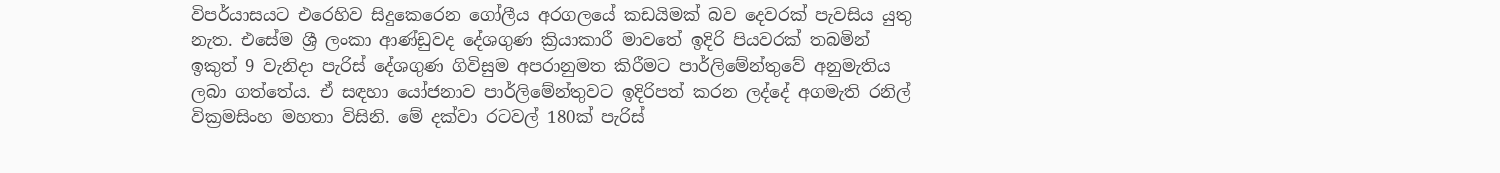විපර්යාසයට එරෙහිව සිදුකෙරෙන ගෝලීය අරගලයේ කඩයිමක් බව දෙවරක් පැවසිය යුතු නැත. එසේම ශ්‍රී ලංකා ආණ්ඩුවද දේශගුණ ක්‍රියාකාරී මාවතේ ඉදිරි පියවරක් තබමින් ඉකුත් 9 වැනිදා පැරිස් දේශගුණ ගිවිසුම අපරානුමත කිරීමට පාර්ලිමේන්තුවේ අනුමැතිය ලබා ගත්තේය. ඒ සඳහා යෝජනාව පාර්ලිමේන්තුවට ඉදිරිපත් කරන ලද්දේ අගමැති රනිල් වික්‍රමසිංහ මහතා විසිනි. මේ දක්වා රටවල් 180ක් පැරිස්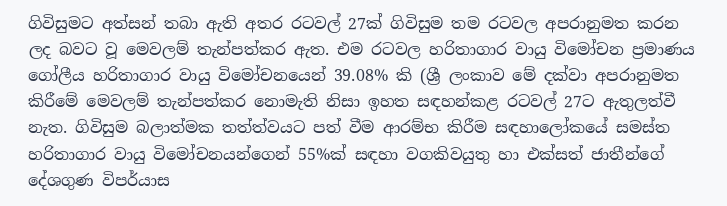ගිවිසුමට අත්සන් තබා ඇති අතර රටවල් 27ක් ගිවිසුම තම රටවල අපරානුමත කරන ලද බවට වූ මෙවලම් තැන්පත්කර ඇත. එම රටවල හරිතාගාර වායු විමෝචන ප්‍රමාණය ගෝලීය හරිතාගාර වායු විමෝචනයෙන් 39.08% කි (ශ්‍රී ලංකාව මේ දක්වා අපරානුමත කිරීමේ මෙවලම් තැන්පත්කර නොමැති නිසා ඉහත සඳහන්කළ රටවල් 27ට ඇතුලත්වී නැත. ගිවිසුම බලාත්මක තත්ත්වයට පත් වීම ආරම්භ කිරීම සඳහාලෝකයේ සමස්‌ත හරිතාගාර වායු විමෝචනයන්ගෙන් 55%ක්‌ සඳහා වගකිවයුතු හා එක්සත් ජාතීන්ගේ දේශගුණ විපර්යාස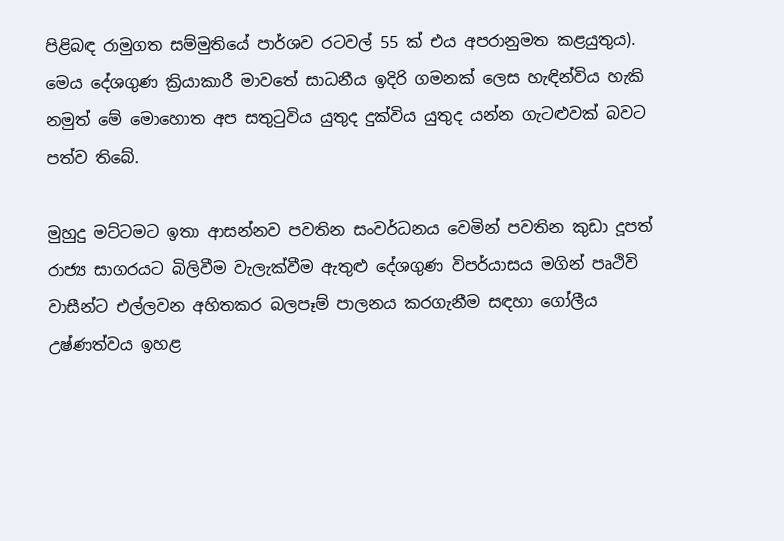පිළිබඳ රාමුගත සම්මුතියේ පාර්ශව රටවල් 55 ක් එය අපරානුමත කළයුතුය). මෙය දේශගුණ ක්‍රියාකාරී මාවතේ සාධනීය ඉදිරි ගමනක් ලෙස හැඳින්විය හැකි නමුත් මේ මොහොත අප සතුටුවිය යුතුද දුක්විය යුතුද යන්න ගැටළුවක් බවට පත්ව තිබේ.

මුහුදු මට්ටමට ඉතා ආසන්නව පවතින සංවර්ධනය වෙමින් පවතින කුඩා දූපත් රාජ්‍ය සාගරයට බිලිවීම වැලැක්වීම ඇතුළු දේශගුණ විපර්යාසය මගින් පෘථිවි වාසීන්ට එල්ලවන අහිතකර බලපෑම් පාලනය කරගැනීම සඳහා ගෝලීය උෂ්ණත්වය ඉහළ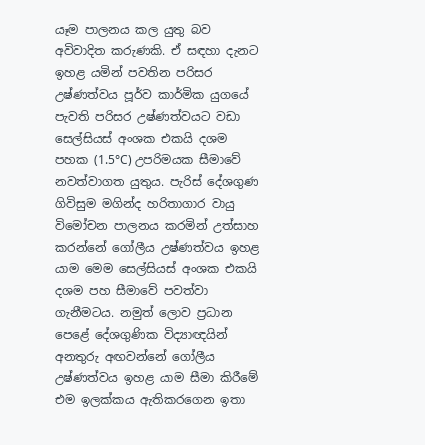යෑම පාලනය කල යුතු බව අවිවාදිත කරුණකි. ඒ සඳහා දැනට ඉහළ යමින් පවතින පරිසර උෂ්ණත්වය පූර්ව කාර්මික යුගයේ පැවති පරිසර උෂ්ණත්වයට වඩා සෙල්සියස් අංශක එකයි දශම පහක (1.5°C) උපරිමයක සීමාවේ නවත්වාගත යුතුය. පැරිස් දේශගුණ ගිවිසුම මගින්ද හරිතාගාර වායු විමෝචන පාලනය කරමින් උත්සාහ කරන්නේ ගෝලීය උෂ්ණත්වය ඉහළ යාම මෙම සෙල්සියස් අංශක එකයි දශම පහ සීමාවේ පවත්වා ගැනීමටය. නමුත් ලොව ප්‍රධාන පෙළේ දේශගුණික විද්‍යාඥයින් අනතුරු අඟවන්නේ ගෝලීය උෂ්ණත්වය ඉහළ යාම සීමා කිරීමේ එම ඉලක්කය ඇතිකරගෙන ඉතා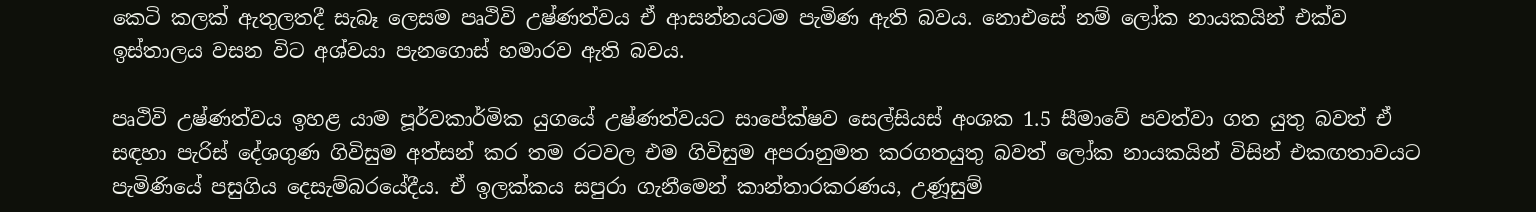කෙටි කලක් ඇතුලතදී සැබෑ ලෙසම පෘථිවි උෂ්ණත්වය ඒ ආසන්නයටම පැමිණ ඇති බවය. නොඑසේ නම් ලෝක නායකයින් එක්ව ඉස්තාලය වසන විට අශ්වයා පැනගොස් හමාරව ඇති බවය.

පෘථිවි උෂ්ණත්වය ඉහළ යාම පූර්වකාර්මික යුගයේ උෂ්ණත්වයට සාපේක්ෂව සෙල්සියස් අංශක 1.5 සීමාවේ පවත්වා ගත යුතු බවත් ඒ සඳහා පැරිස් දේශගුණ ගිවිසුම අත්සන් කර තම රටවල එම ගිවිසුම අපරානුමත කරගතයුතු බවත් ලෝක නායකයින් විසින් එකඟතාවයට පැමිණියේ පසුගිය දෙසැම්බරයේදීය. ඒ ඉලක්කය සපුරා ගැනීමෙන් කාන්තාරකරණය, උණූසුම්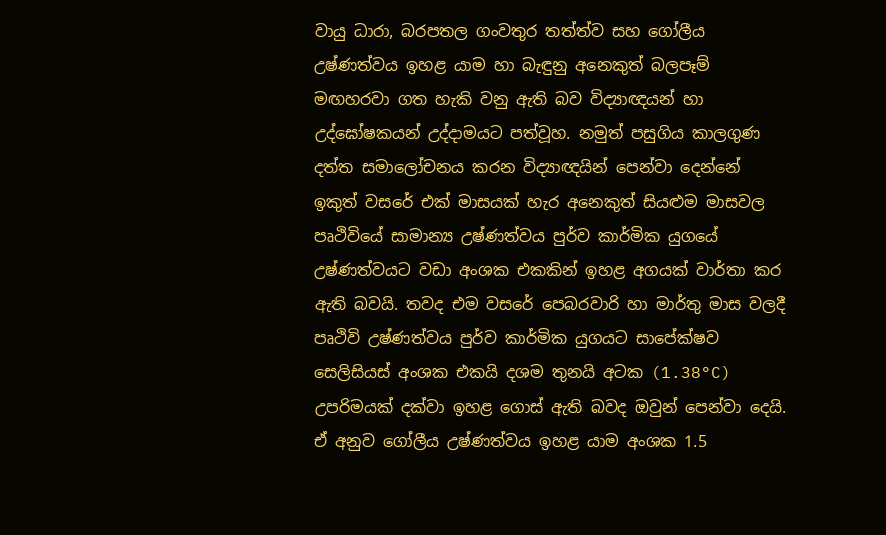වායු ධාරා, බරපතල ගංවතුර තත්ත්ව සහ ගෝලීය උෂ්ණත්වය ඉහළ යාම හා බැඳුනු අනෙකුත් බලපෑම් මඟහරවා ගත හැකි වනු ඇති බව විද්‍යාඥයන් හා උද්ඝෝෂකයන් උද්දාමයට පත්වූහ. නමුත් පසුගිය කාලගුණ දත්ත සමාලෝචනය කරන විද්‍යාඥයින් පෙන්වා දෙන්නේ ඉකුත් වසරේ එක් මාසයක් හැර අනෙකුත් සියළුම මාසවල පෘථිවියේ සාමාන්‍ය උෂ්ණත්වය පුර්ව කාර්මික යුගයේ උෂ්ණත්වයට වඩා අංශක එකකින් ඉහළ අගයක් වාර්තා කර ඇති බවයි. තවද එම වසරේ පෙබරවාරි හා මාර්තු මාස වලදී පෘථිවි උෂ්ණත්වය පුර්ව කාර්මික යුගයට සාපේක්ෂව සෙලිසියස් අංශක එකයි දශම තුනයි අටක (1.38°C) උපරිමයක් දක්වා ඉහළ ගොස් ඇති බවද ඔවුන් පෙන්වා දෙයි. ඒ අනුව ගෝලීය උෂ්ණත්වය ඉහළ යාම අංශක 1.5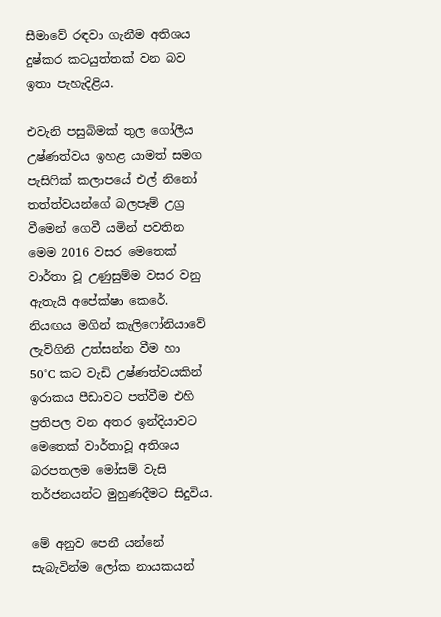සීමාවේ රඳවා ගැනීම අතිශය දුෂ්කර කටයුත්තක් වන බව ඉතා පැහැදිළිය.

එවැනි පසුබිමක් තුල ගෝලීය උෂ්ණත්වය ඉහළ යාමත් සමග පැසිෆික් කලාපයේ එල් නිනෝ තත්ත්වයන්ගේ බලපෑම් උග්‍ර වීමෙන් ගෙවී යමින් පවතින මෙම 2016 වසර මෙතෙක් වාර්තා වූ උණුසුම්ම වසර වනු ඇතැයි අපේක්ෂා කෙරේ. නියඟය මගින් කැලිෆෝනියාවේ ලැව්ගිනි උත්සන්න වීම හා 50°C කට වැඩි උෂ්ණත්වයකින් ඉරාකය පීඩාවට පත්වීම එහි ප්‍රතිපල වන අතර ඉන්දියාවට මෙතෙක් වාර්තාවූ අතිශය බරපතලම මෝසම් වැසි තර්ජනයන්ට මුහුණදීමට සිදුවිය.

මේ අනුව පෙනී යන්නේ සැබැවින්ම ලෝක නායකයන්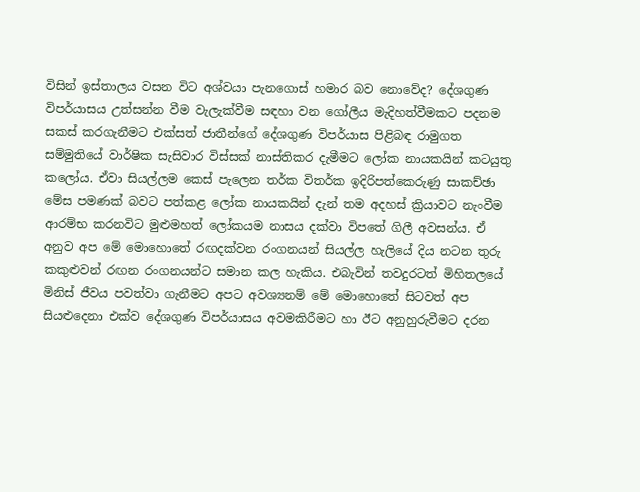විසින් ඉස්තාලය වසන විට අශ්වයා පැනගොස් හමාර බව නොවේද? දේශගුණ විපර්යාසය උත්සන්න වීම වැලැක්වීම සඳහා වන ගෝලීය මැදිහත්වීමකට පදනම සකස් කරගැනීමට එක්සත් ජාතීන්ගේ දේශගුණ විපර්යාස පිළිබඳ රාමුගත සම්මුතියේ වාර්ෂික සැසිවාර විස්සක් නාස්තිකර දැමීමට ලෝක නායකයින් කටයුතු කලෝය. ඒවා සියල්ලම කෙස් පැලෙන තර්ක විතර්ක ඉදිරිපත්කෙරුණු සාකච්ඡා මේස පමණක් බවට පත්කළ ලෝක නායකයින් දැන් තම අදහස් ක්‍රියාවට නැංවීම ආරම්භ කරනවිට මුළුමහත් ලෝකයම නාසය දක්වා විපතේ ගිලී අවසන්ය. ඒ අනුව අප මේ මොහොතේ රඟදක්වන රංගනයන් සියල්ල හැලියේ දිය නටන තුරු කකුළුවන් රඟන රංගනයන්ට සමාන කල හැකිය. එබැවින් තවදුරටත් මිහිතලයේ මිනිස් ජීවය පවත්වා ගැනීමට අපට අවශ්‍යනම් මේ මොහොතේ සිටවත් අප සියළුදෙනා එක්ව දේශගුණ විපර්යාසය අවමකිරීමට හා ඊට අනුහුරුවීමට දරන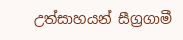උත්සාහයන් සීග්‍රගාමී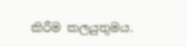කිරීම කලයුතුමය.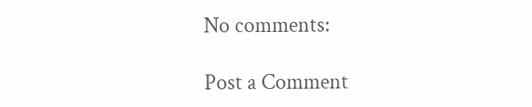No comments:

Post a Comment